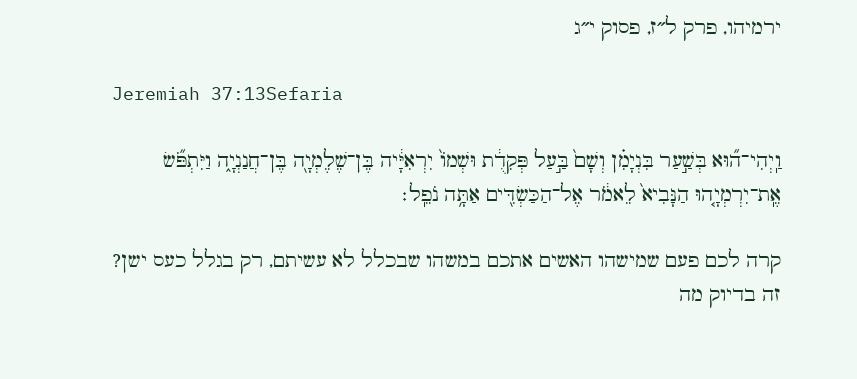ירמיהו, פרק ל״ז, פסוק י״ג

Jeremiah 37:13Sefaria

וַֽיְהִי־ה֞וּא בְּשַׁ֣עַר בִּנְיָמִ֗ן וְשָׁם֙ בַּ֣עַל פְּקִדֻ֔ת וּשְׁמוֹ֙ יִרְאִיָּ֔יה בֶּן־שֶׁלֶמְיָ֖ה בֶּן־חֲנַנְיָ֑ה וַיִּתְפֹּ֞שׂ אֶֽת־יִרְמְיָ֤הוּ הַנָּבִיא֙ לֵאמֹ֔ר אֶל־הַכַּשְׂדִּ֖ים אַתָּ֥ה נֹפֵֽל׃

קרה לכם פעם שמישהו האשים אתכם במשהו שבכלל לא עשיתם, רק בגלל כעס ישן? זה בדיוק מה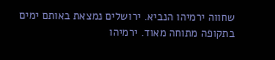שחווה ירמיהו הנביא. ירושלים נמצאת באותם ימים בתקופה מתוחה מאוד. ירמיהו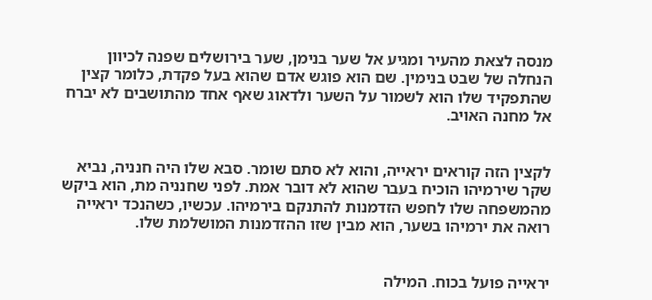מנסה לצאת מהעיר ומגיע אל שער בנימן, שער בירושלים שפנה לכיוון הנחלה של שבט בנימין. שם הוא פוגש אדם שהוא בעל פקדת, כלומר קצין שהתפקיד שלו הוא לשמור על השער ולדאוג שאף אחד מהתושבים לא יברח אל מחנה האויב.


לקצין הזה קוראים יראייה, והוא לא סתם שומר. סבא שלו היה חנניה, נביא שקר שירמיהו הוכיח בעבר שהוא לא דובר אמת. לפני שחנניה מת, הוא ביקש מהמשפחה שלו לחפש הזדמנות להתנקם בירמיהו. עכשיו, כשהנכד יראייה רואה את ירמיהו בשער, הוא מבין שזו ההזדמנות המושלמת שלו.


יראייה פועל בכוח. המילה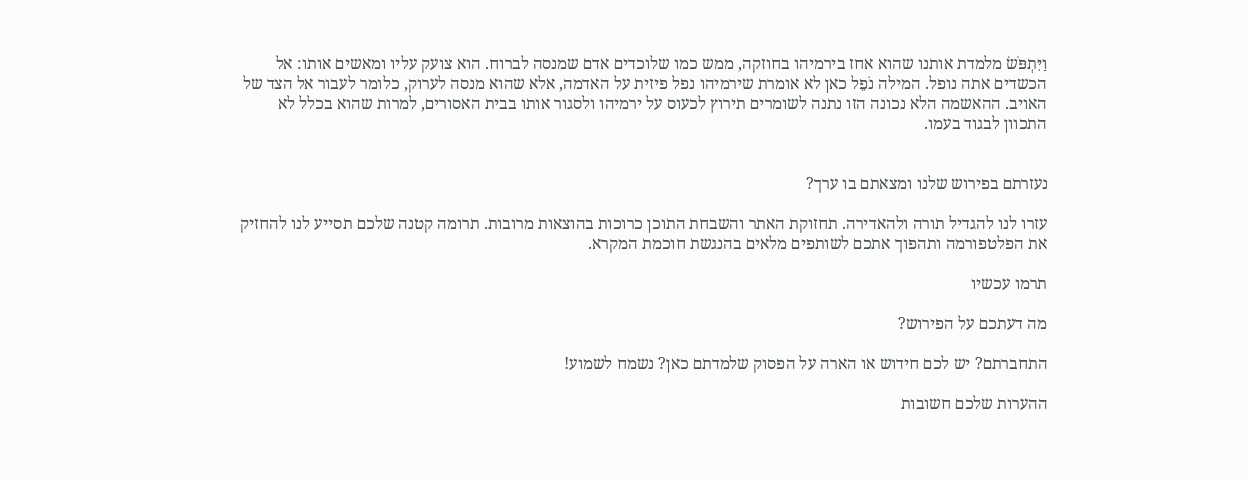וַיִּתְפֹּשׂ מלמדת אותנו שהוא אחז בירמיהו בחוזקה, ממש כמו שלוכדים אדם שמנסה לברוח. הוא צועק עליו ומאשים אותו: אל הכשדים אתה נופל. המילה נֹפֵל כאן לא אומרת שירמיהו נפל פיזית על האדמה, אלא שהוא מנסה לערוק, כלומר לעבור אל הצד של האויב. ההאשמה הלא נכונה הזו נתנה לשומרים תירוץ לכעוס על ירמיהו ולסגור אותו בבית האסורים, למרות שהוא בכלל לא התכוון לבגוד בעמו.


נעזרתם בפירוש שלנו ומצאתם בו ערך?

עזרו לנו להגדיל תורה ולהאדירה. תחזוקת האתר והשבחת התוכן כרוכות בהוצאות מרובות. תרומה קטנה שלכם תסייע לנו להחזיק את הפלטפורמה ותהפוך אתכם לשותפים מלאים בהנגשת חוכמת המקרא.

תרמו עכשיו

מה דעתכם על הפירוש?

התחברתם? יש לכם חידוש או הארה על הפסוק שלמדתם כאן? נשמח לשמוע!

ההערות שלכם חשובות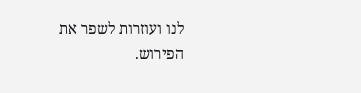לנו ועוזרות לשפר את הפירוש.